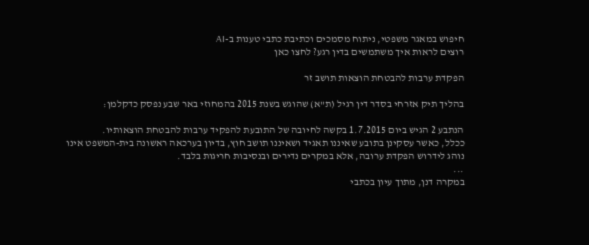חיפוש במאגר משפטי, ניתוח מסמכים וכתיבת כתבי טענות ב-AI
רוצים לראות איך משתמשים בדין רגע? לחצו כאן

הפקדת ערבות להבטחת הוצאות תושב זר

בהליך תיק אזרחי בסדר דין רגיל (ת"א) שהוגש בשנת 2015 בהמחוזי באר שבע נפסק כדקלמן:

הנתבע 2 הגיש ביום 1.7.2015 בקשה לחיובה של התובעת להפקיד ערבות להבטחת הוצאותיו.
ככלל, כאשר עסקינן בתובע שאיננו תאגיד ושאיננו תושב חוץ, בדיון בערכאה ראשונה בית-המשפט אינו נוהג לידרוש הפקדת ערובה, אלא במקרים נדירים ובנסיבות חריגות בלבד.
...
במקרה דנן, מתוך עיון בכתבי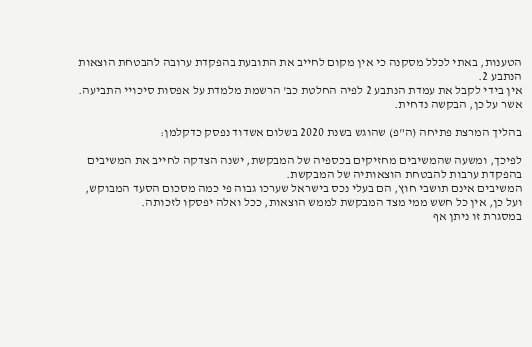הטענות, באתי לכלל מסקנה כי אין מקום לחייב את התובעת בהפקדת ערובה להבטחת הוצאות הנתבע 2.
אין בידי לקבל את עמדת הנתבע 2 לפיה החלטת כב' הרשמת מלמדת על אפסות סיכויי התביעה.
אשר על כן, הבקשה נדחית.

בהליך המרצת פתיחה (ה"פ) שהוגש בשנת 2020 בשלום אשדוד נפסק כדקלמן:

לפיכך, ומשעה שהמשיבים מחזיקים בכספיה של המבקשת, ישנה הצדקה לחייב את המשיבים בהפקדת ערבות להבטחת הוצאותיה של המבקשת.
המשיבים אינם תושבי חוץ, הם בעלי נכס בישראל שערכו גבוה פי כמה מסכום הסעד המבוקש, ועל כן, אין כל חשש ממי מצד המבקשת לממש הוצאות, ככל ואלה יפסקו לזכותה.
במסגרת זו ניתן אף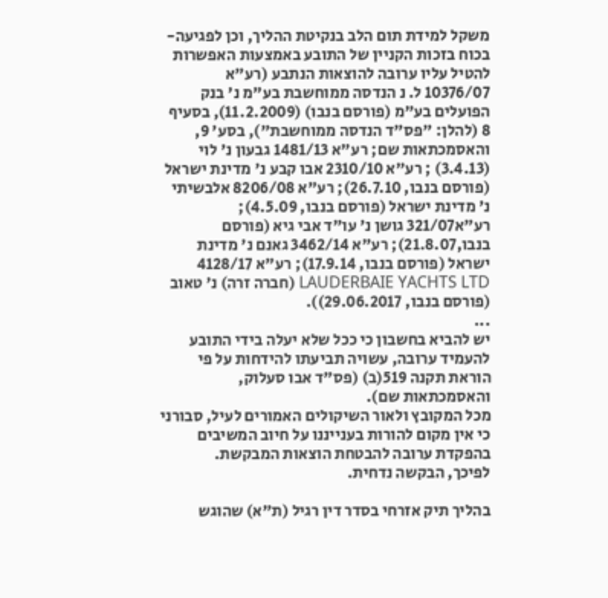משקל למידת תום הלב בנקיטת ההליך, וכן לפגיעה-בכוח בזכות הקניין של התובע באמצעות האפשרות להטיל עליו ערובה להוצאות הנתבע (רע"א 10376/07 ל. נ הנדסה ממוחשבת בע"מ נ' בנק הפועלים בע"מ (פורסם בנבו) (11.2.2009), בסעיף 8 (להלן: "פס"ד הנדסה ממוחשבת"), בסע' 9, והאסמכתאות שם; רע"א 1481/13 גבעון נ' לוי (3.4.13) ; רע"א 2310/10 אבו קבע נ' מדינת ישראל (פורסם בנבו, 26.7.10); רע"א 8206/08 אלבשיתי נ' מדינת ישראל (פורסם בנבו, 4.5.09); רע"א321/07 גושן נ' עו"ד אבי גיא (פורסם בנבו,21.8.07); רע"א 3462/14 גאנם נ' מדינת ישראל (פורסם בנבו, 17.9.14); רע"א 4128/17 LAUDERBAIE YACHTS LTD (חברה זרה) נ' טאוב (פורסם בנבו, 29.06.2017)).
...
יש להביא בחשבון כי ככל שלא יעלה בידי התובע להעמיד ערובה, עשויה תביעתו להידחות על פי הוראת תקנה 519(ב) (פס"ד אבו סעלוק, והאסמכתאות שם).
מכל המקובץ ולאור השיקולים האמורים לעיל, סבורני כי אין מקום להורות בענייננו על חיוב המשיבים בהפקדת ערובה להבטחת הוצאות המבקשת.
לפיכך, הבקשה נדחית.

בהליך תיק אזרחי בסדר דין רגיל (ת"א) שהוגש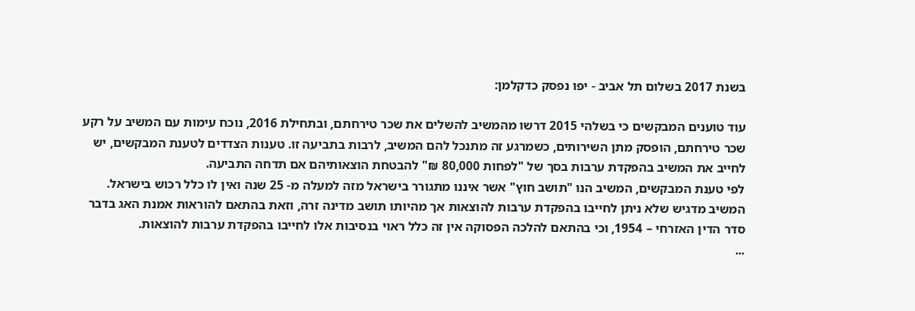בשנת 2017 בשלום תל אביב - יפו נפסק כדקלמן:

עוד טוענים המבקשים כי בשלהי 2015 דרשו מהמשיב להשלים את שכר טירחתם, ובתחילת 2016, נוכח עימות עם המשיב על רקע שכר טירחתם, הופסק מתן השירותים, כשמרגע זה מתנכל להם המשיב, לרבות בתביעה זו. טענות הצדדים לטענת המבקשים, יש לחייב את המשיב בהפקדת ערבות בסך של "לפחות 80,000 ₪" להבטחת הוצאותיהם אם תדחה התביעה.
לפי טענת המבקשים, המשיב הנו "תושב חוץ" אשר איננו מתגורר בישראל מזה למעלה מ- 25 שנה ואין לו כלל רכוש בישראל.
המשיב מדגיש שלא ניתן לחייבו בהפקדת ערבות להוצאות אך מהיותו תושב מדינה זרה, וזאת בהתאם להוראות אמנת האג בדבר סדר הדין האזרחי – 1954, וכי בהתאם להלכה הפסוקה אין זה כלל ראוי בנסיבות אלו לחייבו בהפקדת ערבות להוצאות.
...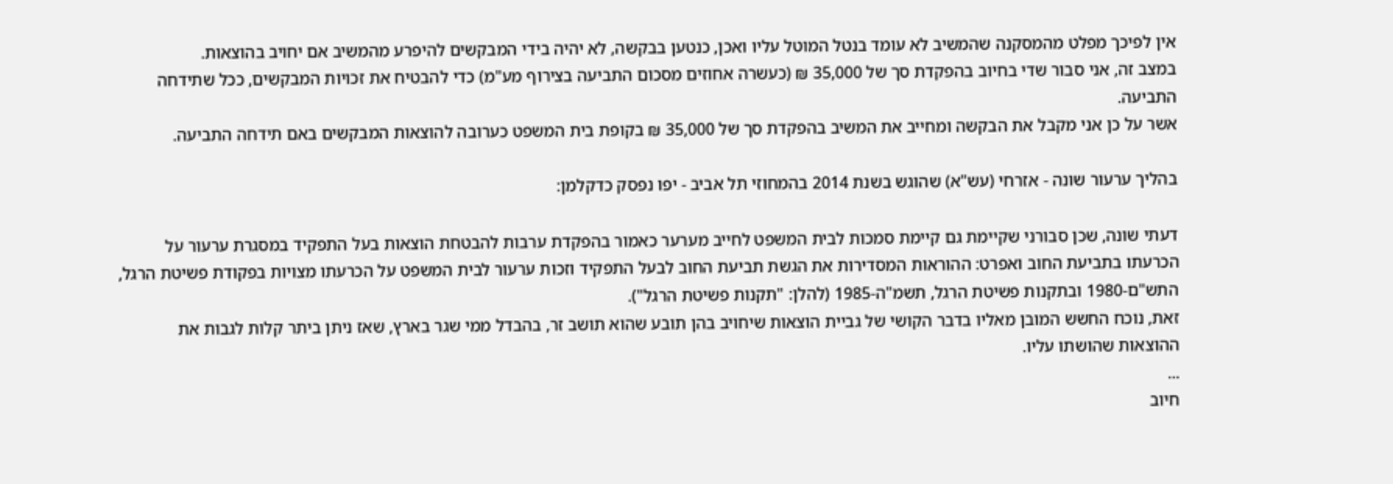אין לפיכך מפלט מהמסקנה שהמשיב לא עומד בנטל המוטל עליו ואכן, כנטען בבקשה, לא יהיה בידי המבקשים להיפרע מהמשיב אם יחויב בהוצאות.
במצב זה, אני סבור שדי בחיוב בהפקדת סך של 35,000 ₪ (כעשרה אחוזים מסכום התביעה בצירוף מע"מ) כדי להבטיח את זכויות המבקשים, ככל שתידחה התביעה.
אשר על כן אני מקבל את הבקשה ומחייב את המשיב בהפקדת סך של 35,000 ₪ בקופת בית המשפט כערובה להוצאות המבקשים באם תידחה התביעה.

בהליך ערעור שונה - אזרחי (עש"א) שהוגש בשנת 2014 בהמחוזי תל אביב - יפו נפסק כדקלמן:

דעתי שונה, שכן סבורני שקיימת גם קיימת סמכות לבית המשפט לחייב מערער כאמור בהפקדת ערבות להבטחת הוצאות בעל התפקיד במסגרת ערעור על הכרעתו בתביעת החוב ואפרט: ההוראות המסדירות את הגשת תביעת החוב לבעל התפקיד וזכות ערעור לבית המשפט על הכרעתו מצויות בפקודת פשיטת הרגל, התש"ם-1980 ובתקנות פשיטת הרגל, תשמ"ה-1985 (להלן: "תקנות פשיטת הרגל").
זאת, נוכח החשש המובן מאליו בדבר הקושי של גביית הוצאות שיחויב בהן תובע שהוא תושב זר, בהבדל ממי שגר בארץ, שאז ניתן ביתר קלות לגבות את ההוצאות שהושתו עליו.
...
חיוב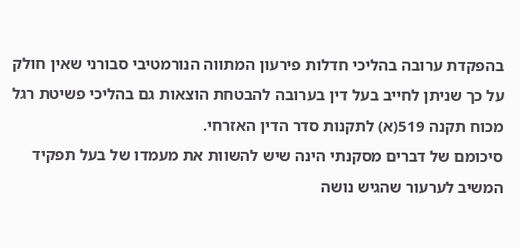בהפקדת ערובה בהליכי חדלות פירעון המתווה הנורמטיבי סבורני שאין חולק על כך שניתן לחייב בעל דין בערובה להבטחת הוצאות גם בהליכי פשיטת רגל מכוח תקנה 519(א) לתקנות סדר הדין האזרחי.
סיכומם של דברים מסקנתי הינה שיש להשוות את מעמדו של בעל תפקיד המשיב לערעור שהגיש נושה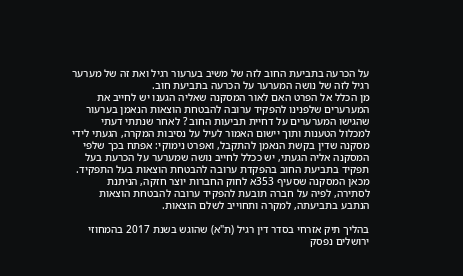על הכרעה בתביעת החוב לזה של משיב בערעור רגיל ואת זה של מערער רגיל לזה של נושה המערער על הכרעה בתביעת חוב.
מן הכלל אל הפרט האם לאור המסקנה שאליה הגענו יש לחייב את המערערים שלפנינו להפקיד ערובה להבטחת הוצאות הנאמן בערעור שהגישו המערערים על דחיית תביעות החוב ? לאחר שנתתי דעתי למכלול הטענות ותוך יישום האמור לעיל על נסיבות המקרה, הגעתי לידי מסקנה שדין בקשת הנאמן להתקבל, ואפרט נימוקי: אפתח בכך שלפי המסקנה אליה הגעתי, יש ככלל לחייב נושה שמערער על הכרעת בעל תפקיד בתביעת החוב בהפקדת ערובה להבטחת הוצאות בעל התפקיד.
מכאן המסקנה שסעיף 353א לחוק החברות יוצר חזקה, הניתנת לסתירה, לפיה על חברה תובעת להפקיד ערובה להבטחת הוצאות הנתבע בתביעתה, למקרה ותחוייב לשלם הוצאות.

בהליך תיק אזרחי בסדר דין רגיל (ת"א) שהוגש בשנת 2017 בהמחוזי ירושלים נפסק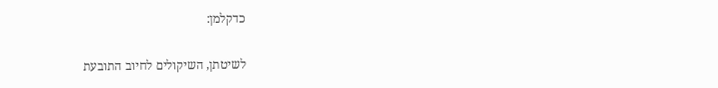כדקלמן:

לשיטתן, השיקולים לחיוב התובעת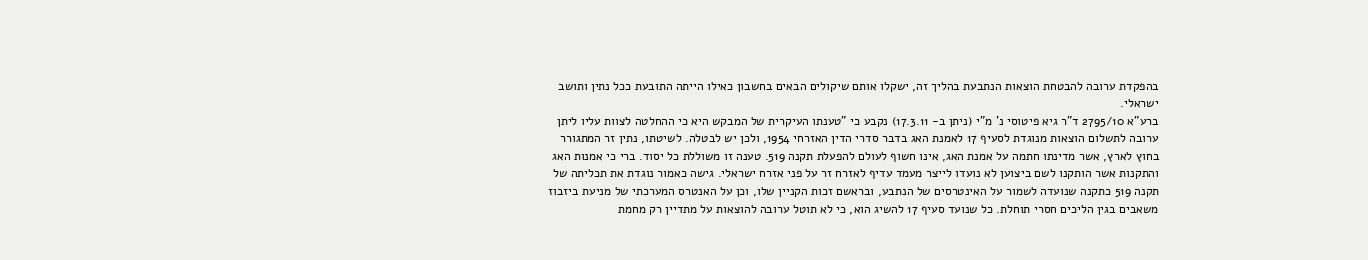בהפקדת ערובה להבטחת הוצאות הנתבעת בהליך זה, ישקלו אותם שיקולים הבאים בחשבון כאילו הייתה התובעת ככל נתין ותושב ישראלי.
ברע"א 2795/10 ד"ר גיא פיטוסי נ' מ"י (ניתן ב- 17.3.11) נקבע כי "טענתו העיקרית של המבקש היא כי ההחלטה לצוות עליו ליתן ערובה לתשלום הוצאות מנוגדת לסעיף 17 לאמנת האג בדבר סדרי הדין האזרחי 1954, ולכן יש לבטלה. לשיטתו, נתין זר המתגורר בחוץ לארץ, אשר מדינתו חתמה על אמנת האג, אינו חשוף לעולם להפעלת תקנה 519. טענה זו משוללת כל יסוד. ברי כי אמנות האג והתקנות אשר הותקנו לשם ביצוען לא נועדו לייצר מעמד עדיף לאזרח זר על פני אזרח ישראלי. גישה כאמור נוגדת את תכליתה של תקנה 519 כתקנה שנועדה לשמור על האינטרסים של הנתבע, ובראשם זכות הקניין שלו, וכן על האנטרס המערכתי של מניעת ביזבוז משאבים בגין הליכים חסרי תוחלת. כל שנועד סעיף 17 להשיג הוא, כי לא תוטל ערובה להוצאות על מתדיין רק מחמת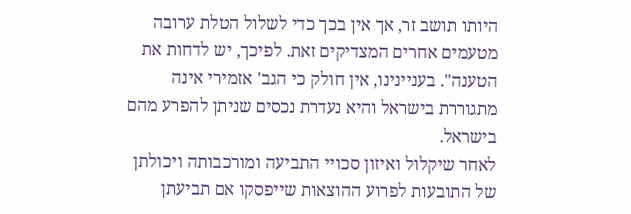היותו תושב זר, אך אין בכך כדי לשלול הטלת ערובה מטעמים אחרים המצדיקים זאת. לפיכך, יש לדחות את הטענה". בעניינינו, אין חולק כי הגב' אזמירי אינה מתגוררת בישראל והיא נעדרת נכסים שניתן להפרע מהם בישראל.
לאחר שיקלול ואיזון סכויי התביעה ומורכבותה ויכולתן של התובעות לפרוע ההוצאות שייפסקו אם תביעתן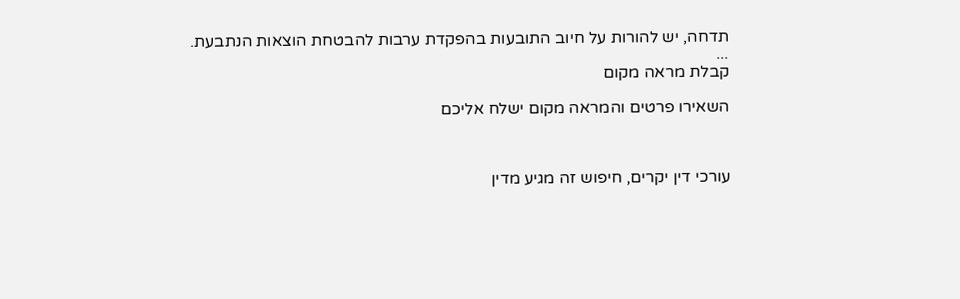תדחה, יש להורות על חיוב התובעות בהפקדת ערבות להבטחת הוצאות הנתבעת.
...
קבלת מראה מקום

השאירו פרטים והמראה מקום ישלח אליכם



עורכי דין יקרים, חיפוש זה מגיע מדין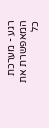רגע - מערכת המאפשרת את כל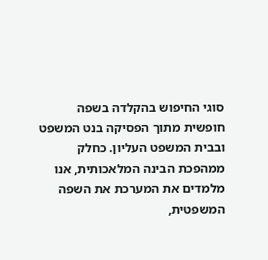סוגי החיפוש בהקלדה בשפה חופשית מתוך הפסיקה בנט המשפט ובבית המשפט העליון. כחלק ממהפכת הבינה המלאכותית, אנו מלמדים את המערכת את השפה המשפטית,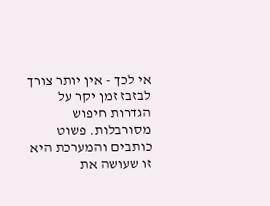אי לכך - אין יותר צורך לבזבז זמן יקר על הגדרות חיפוש מסורבלות. פשוט כותבים והמערכת היא זו שעושה את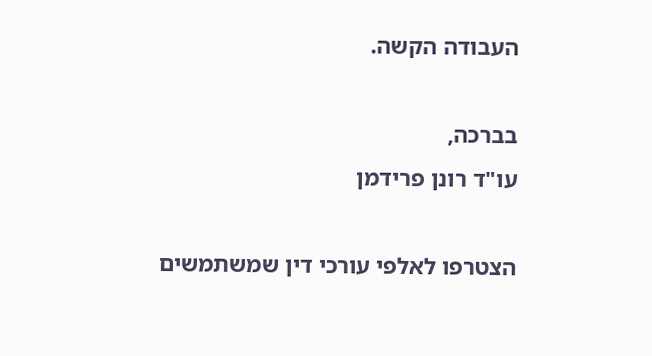העבודה הקשה.

בברכה,
עו"ד רונן פרידמן

הצטרפו לאלפי עורכי דין שמשתמשים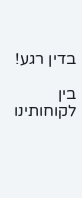בדין רגע!

בין לקוחותינו